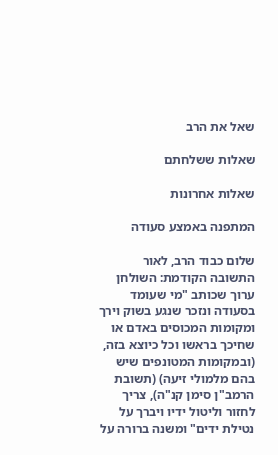שאל את הרב

שאלות ששלחתם

שאלות אחרונות

המתפנה באמצע סעודה

שלום כבוד הרב, לאור התשובה הקודמת: השולחן ערוך שכותב "מי שעומד בסעודה ונזכר שנגע בשוק וירך ומקומות המכוסים באדם או שחיכך בראשו וכל כיוצא בזה, (ובמקומות המטונפים שיש בהם מלמולי זיעה) (תשובת הרמב"ן סימן קנ"ה), צריך לחזור וליטול ידיו ויברך על נטילת ידים" ומשנה ברורה על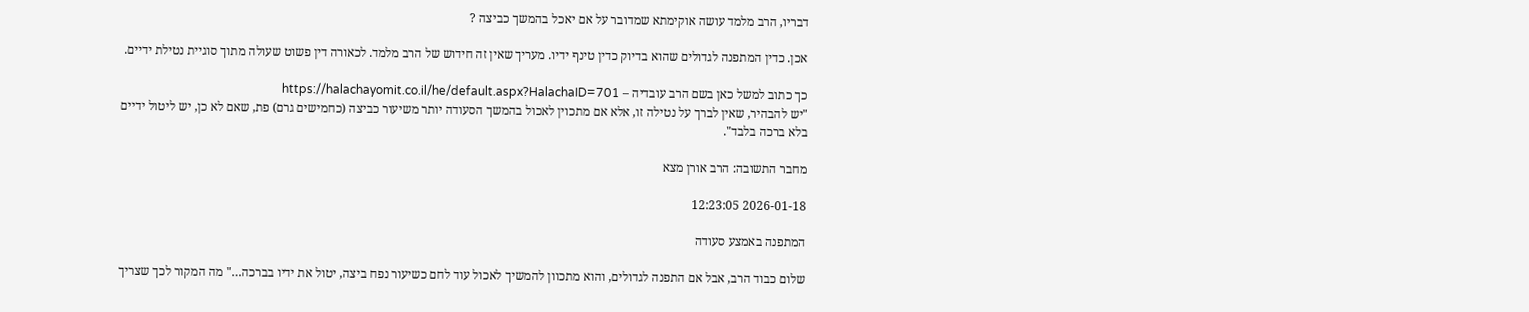דבריו, הרב מלמד עושה אוקימתא שמדובר על אם יאכל בהמשך כביצה ?

אכן. כדין המתפנה לגדולים שהוא בדיוק כדין טינף ידיו. מעריך שאין זה חידוש של הרב מלמד. לכאורה דין פשוט שעולה מתוך סוגיית נטילת ידיים.

כך כתוב למשל כאן בשם הרב עובדיה – https://halachayomit.co.il/he/default.aspx?HalachaID=701
"יש להבהיר, שאין לברך על נטילה זו, אלא אם מתכוין לאכול בהמשך הסעודה יותר משיעור כביצה (כחמישים גרם) פת, שאם לא כן, יש ליטול ידיים בלא ברכה בלבד".

מחבר התשובה: הרב אורן מצא

2026-01-18 12:23:05

המתפנה באמצע סעודה

שלום כבוד הרב, אבל אם התפנה לגדולים, והוא מתכוון להמשיך לאכול עוד לחם כשיעור נפח ביצה, יטול את ידיו בברכה…" מה המקור לכך שצריך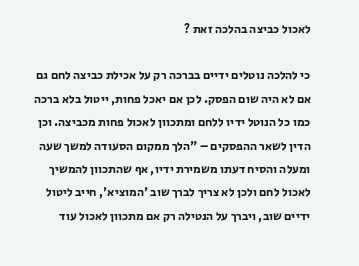לאכול כביצה בהלכה זאת ?

כי להלכה נוטלים ידיים בברכה רק על אכילת כביצה לחם גם אם לא היה שום הפסק. לכן אם יאכל פחות, ייטול בלא ברכה כמו כל הנוטל ידיו ללחם ומתכוון לאכול פחות מכביצה. וכן הדין לשאר ההפסקים – "הלך ממקום הסעודה למשך שעה ומעלה והסיח דעתו משמירת ידיו, אף שהתכוון להמשיך לאכול לחם ולכן לא צריך לברך שוב 'המוציא', חייב ליטול ידיים שוב, ויברך על הנטילה רק אם מתכוון לאכול עוד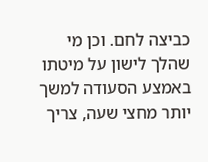כביצה לחם. וכן מי שהלך לישון על מיטתו באמצע הסעודה למשך יותר מחצי שעה, צריך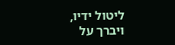ליטול ידיו, ויברך על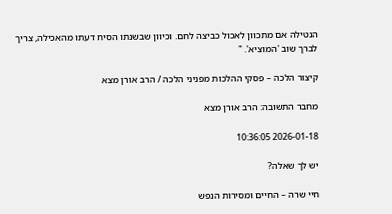הנטילה אם מתכוון לאכול כביצה לחם. וכיוון שבשנתו הסיח דעתו מהאכילה, צריך לברך שוב 'המוציא'. "

קיצור הלכה – פסקי ההלכות מפניני הלכה / הרב אורן מצא

מחבר התשובה: הרב אורן מצא

2026-01-18 10:36:05

יש לך שאלה?

חיי שרה – החיים ומסירות הנפש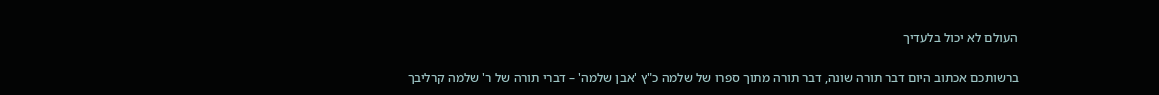העולם לא יכול בלעדיך

ברשותכם אכתוב היום דבר תורה שונה, דבר תורה מתוך ספרו של שלמה כ"ץ 'אבן שלמה' – דברי תורה של ר' שלמה קרליבך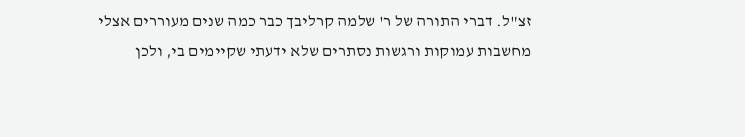זצ"ל. דברי התורה של ר' שלמה קרליבך כבר כמה שנים מעוררים אצלי מחשבות עמוקות ורגשות נסתרים שלא ידעתי שקיימים בי, ולכן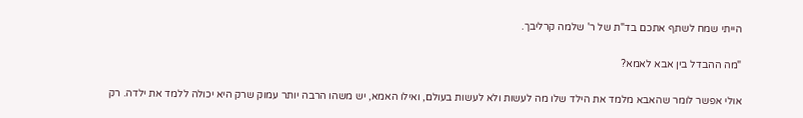הייתי שמח לשתף אתכם בד"ת של ר' שלמה קרליבך.

"מה ההבדל בין אבא לאמא?

אולי אפשר לומר שהאבא מלמד את הילד שלו מה לעשות ולא לעשות בעולם, ואילו האמא, יש משהו הרבה יותר עמוק שרק היא יכולה ללמד את ילדה. רק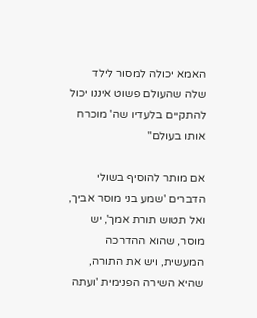האמא יכולה למסור לילד שלה שהעולם פשוט איננו יכול להתקיים בלעדיו שה' מוכרח אותו בעולם"

אם מותר להוסיף בשולי הדברים 'שמע בני מוסר אביך, ואל תטוש תורת אמך', יש מוסר, שהוא ההדרכה המעשית, ויש את התורה, שהיא השירה הפנימית 'ועתה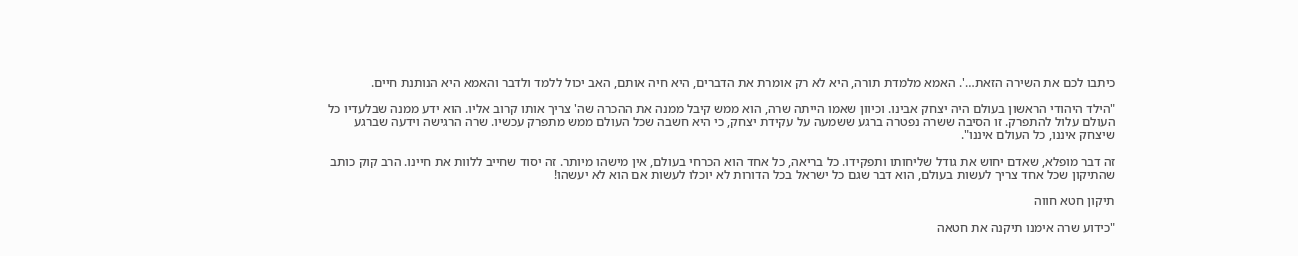כיתבו לכם את השירה הזאת…'. האמא מלמדת תורה, היא לא רק אומרת את הדברים, היא חיה אותם, האב יכול ללמד ולדבר והאמא היא הנותנת חיים.

"הילד היהודי הראשון בעולם היה יצחק אבינו. וכיוון שאמו הייתה שרה, הוא ממש קיבל ממנה את ההכרה שה' צריך אותו קרוב אליו. הוא ידע ממנה שבלעדיו כל העולם עלול להתפרק. זו הסיבה ששרה נפטרה ברגע ששמעה על עקידת יצחק, כי היא חשבה שכל העולם ממש מתפרק עכשיו. שרה הרגישה וידעה שברגע שיצחק איננו, כל העולם איננו".

זה דבר מופלא, שאדם יחוש את גודל שליחותו ותפקידו. כל בריאה, כל אחד הוא הכרחי בעולם, אין מישהו מיותר. זה יסוד שחייב ללוות את חיינו. הרב קוק כותב שהתיקון שכל אחד צריך לעשות בעולם, הוא דבר שגם כל ישראל בכל הדורות לא יוכלו לעשות אם הוא לא יעשהו!

תיקון חטא חווה

"כידוע שרה אימנו תיקנה את חטאה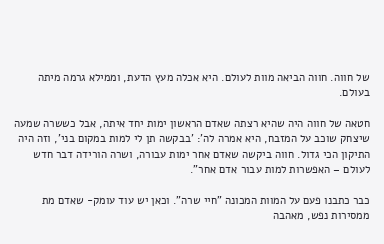של חווה. חווה הביאה מוות לעולם. היא אכלה מעץ הדעת, וממילא גרמה מיתה בעולם.

חטאה של חווה היה שהיא רצתה שאדם הראשון ימות יחד איתה, אבל כששרה שמעה שיצחק שוכב על המזבח, היא אמרה לה': 'בבקשה תן לי למות במקום בני', וזה היה התיקון הכי גדול. חווה ביקשה שאדם אחר ימות עבורה, ושרה הורידה דבר חדש לעולם – האפשרות למות עבור אדם אחר".

כבר כתבנו פעם על המוות המכונה "חיי שרה". וכאן יש עוד עומק- שאדם מת ממסירות נפש, מאהבה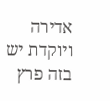אדירה ויוקדת יש בזה פרץ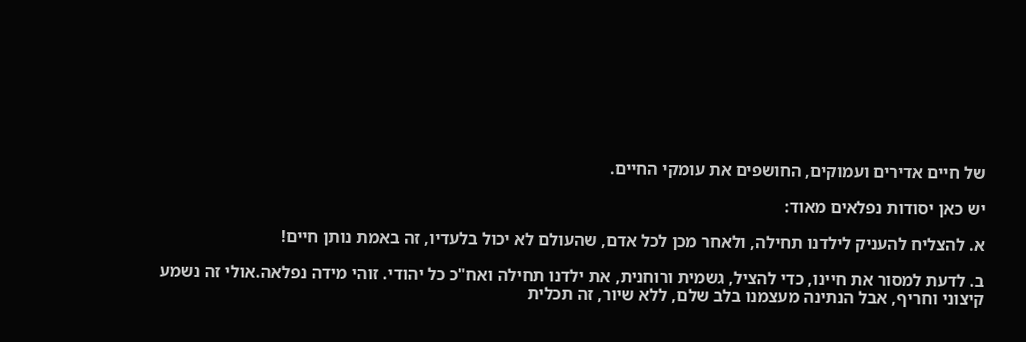של חיים אדירים ועמוקים, החושפים את עומקי החיים.

יש כאן יסודות נפלאים מאוד:

א. להצליח להעניק לילדנו תחילה, ולאחר מכן לכל אדם, שהעולם לא יכול בלעדיו, זה באמת נותן חיים!

ב. לדעת למסור את חיינו, כדי להציל, גשמית ורוחנית, את ילדנו תחילה ואח"כ כל יהודי. זוהי מידה נפלאה.אולי זה נשמע קיצוני וחריף, אבל הנתינה מעצמנו בלב שלם, ללא שיור, זה תכלית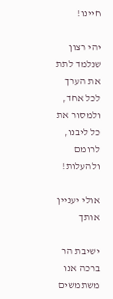חיינו!

יהי רצון שנלמד לתת את הערך לכל אחד, ולמסור את כל ליבנו, לרומם ולהעלות!

אולי יעניין אותך

ישיבת הר ברכה אנו משתמשים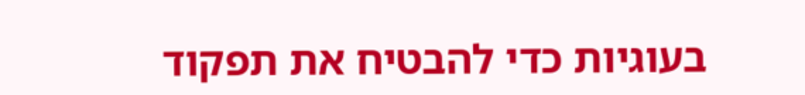בעוגיות כדי להבטיח את תפקוד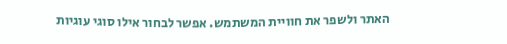האתר ולשפר את חוויית המשתמש. אפשר לבחור אילו סוגי עוגיות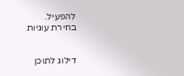להפעיל.
בחירת עוגיות


דילוג לתוכן